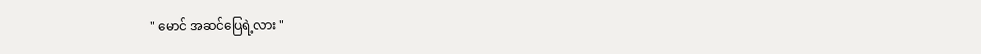" မောင် အဆင်ပြေရဲ့လား "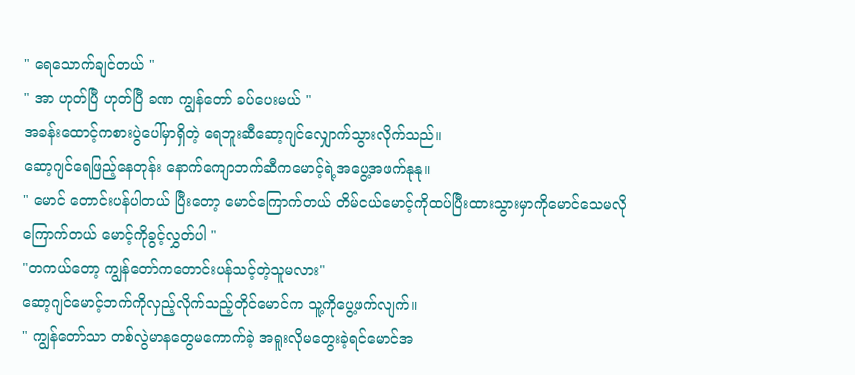" ရေသောက်ချင်တယ် "
" အာ ဟုတ်ပြီ ဟုတ်ပြီ ခဏ ကျွန်တော် ခပ်ပေးမယ် "
အခန်းထောင့်ကစားပွဲပေါ်မှာရှိတဲ့ ရေဘူးဆီဆော့ဂျင်လျှောက်သွားလိုက်သည်။
ဆော့ဂျင်ရေဖြည့်နေတုန်း နောက်ကျောဘက်ဆီကမောင့်ရဲ့အပွေ့အဖက်နုနု။
" မောင် တောင်းပန်ပါတယ် ပြီးတော့ မောင်ကြောက်တယ် တိမ်ငယ်မောင့်ကိုထပ်ပြီးထားသွားမှာကိုမောင်သေမလိုကြောက်တယ် မောင့်ကိုခွင့်လွှတ်ပါ "
"တကယ်တော့ ကျွန်တော်ကတောင်းပန်သင့်တဲ့သူမလား"
ဆော့ဂျင်မောင့်ဘက်ကိုလှည့်လိုက်သည့်တိုင်မောင်က သူ့ကိုပွေ့ဖက်လျက်။
" ကျွန်တော်သာ တစ်လွဲမာနတွေမကောက်ခဲ့ အရူးလိုမတွေးခဲ့ရင်မောင်အ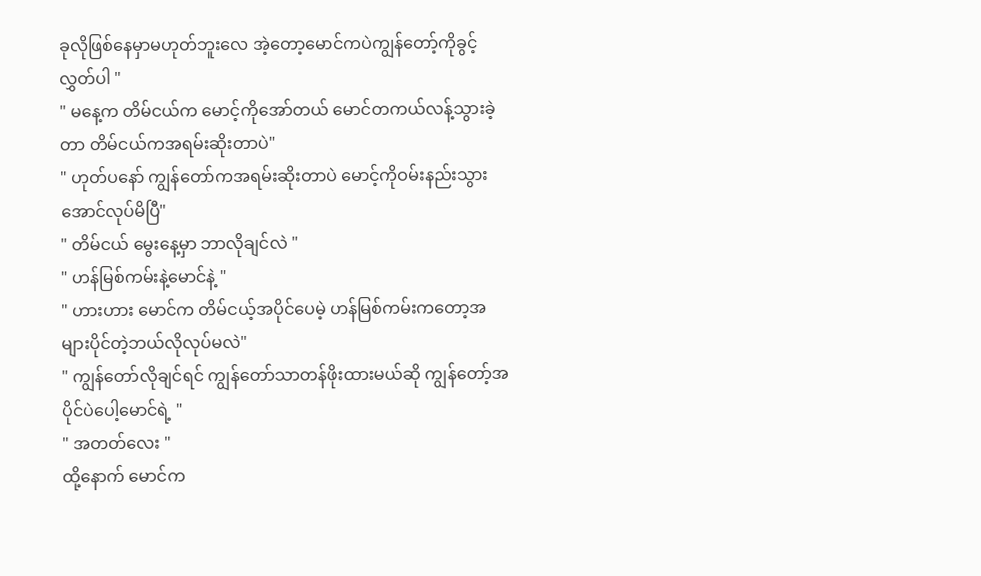ခုလိုဖြစ်နေမှာမဟုတ်ဘူးလေ အဲ့တော့မောင်ကပဲကျွန်တော့်ကိုခွင့်လွှတ်ပါ "
" မနေ့က တိမ်ငယ်က မောင့်ကိုအော်တယ် မောင်တကယ်လန့်သွားခဲ့တာ တိမ်ငယ်ကအရမ်းဆိုးတာပဲ"
" ဟုတ်ပနော် ကျွန်တော်ကအရမ်းဆိုးတာပဲ မောင့်ကိုဝမ်းနည်းသွားအောင်လုပ်မိပြီ"
" တိမ်ငယ် မွေးနေ့မှာ ဘာလိုချင်လဲ "
" ဟန်မြစ်ကမ်းနဲ့မောင်နဲ့ "
" ဟားဟား မောင်က တိမ်ငယ့်အပိုင်ပေမဲ့ ဟန်မြစ်ကမ်းကတော့အများပိုင်တဲ့ဘယ်လိုလုပ်မလဲ"
" ကျွန်တော်လိုချင်ရင် ကျွန်တော်သာတန်ဖိုးထားမယ်ဆို ကျွန်တော့်အပိုင်ပဲပေါ့မောင်ရဲ့ "
" အတတ်လေး "
ထို့နောက် မောင်က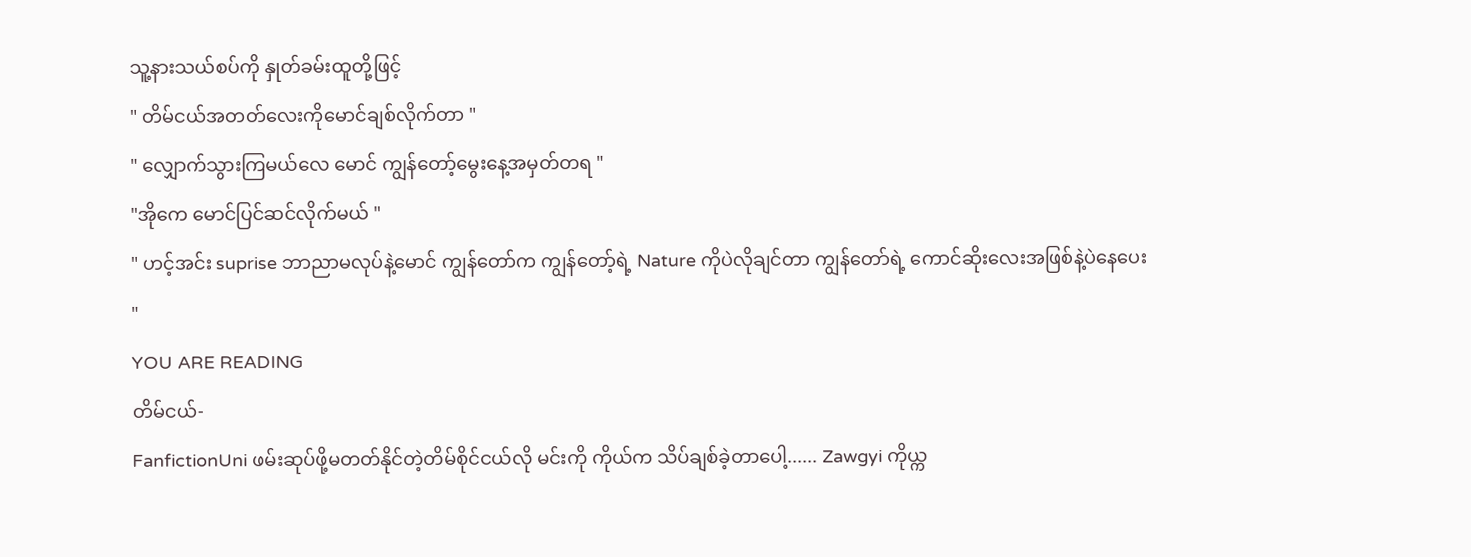သူ့နားသယ်စပ်ကို နှုတ်ခမ်းထူတို့ဖြင့်
" တိမ်ငယ်အတတ်လေးကိုမောင်ချစ်လိုက်တာ "
" လျှောက်သွားကြမယ်လေ မောင် ကျွန်တော့်မွေးနေ့အမှတ်တရ "
"အိုကေ မောင်ပြင်ဆင်လိုက်မယ် "
" ဟင့်အင်း suprise ဘာညာမလုပ်နဲ့မောင် ကျွန်တော်က ကျွန်တော့်ရဲ့ Nature ကိုပဲလိုချင်တာ ကျွန်တော်ရဲ့ ကောင်ဆိုးလေးအဖြစ်နဲ့ပဲနေပေး "
YOU ARE READING
တိမ်ငယ်-
FanfictionUni ဖမ်းဆုပ်ဖို့မတတ်နိုင်တဲ့တိမ်စိုင်ငယ်လို မင်းကို ကိုယ်က သိပ်ချစ်ခဲ့တာပေါ့...... Zawgyi ကိုယ္က